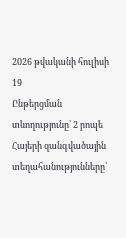2026 թվականի հուլիսի 19
Ընթերցման տևողությունը՝ 2 րոպե
Հայերի զանգվածային տեղահանությունները՝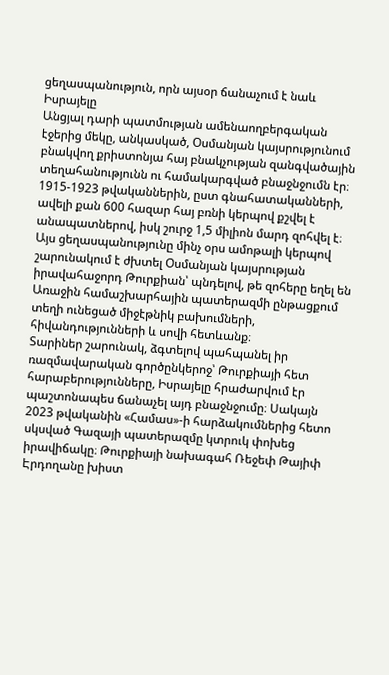ցեղասպանություն, որն այսօր ճանաչում է նաև Իսրայելը
Անցյալ դարի պատմության ամենաողբերգական էջերից մեկը, անկասկած, Օսմանյան կայսրությունում բնակվող քրիստոնյա հայ բնակչության զանգվածային տեղահանությունն ու համակարգված բնաջնջումն էր։ 1915-1923 թվականներին, ըստ գնահատականների, ավելի քան 600 հազար հայ բռնի կերպով քշվել է անապատներով, իսկ շուրջ 1,5 միլիոն մարդ զոհվել է։ Այս ցեղասպանությունը մինչ օրս ամոթալի կերպով շարունակում է ժխտել Օսմանյան կայսրության իրավահաջորդ Թուրքիան՝ պնդելով, թե զոհերը եղել են Առաջին համաշխարհային պատերազմի ընթացքում տեղի ունեցած միջէթնիկ բախումների, հիվանդությունների և սովի հետևանք։
Տարիներ շարունակ, ձգտելով պահպանել իր ռազմավարական գործընկերոջ՝ Թուրքիայի հետ հարաբերությունները, Իսրայելը հրաժարվում էր պաշտոնապես ճանաչել այդ բնաջնջումը։ Սակայն 2023 թվականին «Համաս»-ի հարձակումներից հետո սկսված Գազայի պատերազմը կտրուկ փոխեց իրավիճակը։ Թուրքիայի նախագահ Ռեջեփ Թայիփ Էրդողանը խիստ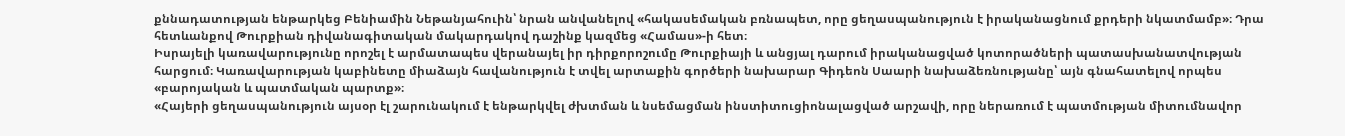քննադատության ենթարկեց Բենիամին Նեթանյահուին՝ նրան անվանելով «հակասեմական բռնապետ, որը ցեղասպանություն է իրականացնում քրդերի նկատմամբ»։ Դրա հետևանքով Թուրքիան դիվանագիտական մակարդակով դաշինք կազմեց «Համաս»-ի հետ։
Իսրայելի կառավարությունը որոշել է արմատապես վերանայել իր դիրքորոշումը Թուրքիայի և անցյալ դարում իրականացված կոտորածների պատասխանատվության հարցում։ Կառավարության կաբինետը միաձայն հավանություն է տվել արտաքին գործերի նախարար Գիդեոն Սաարի նախաձեռնությանը՝ այն գնահատելով որպես «բարոյական և պատմական պարտք»։
«Հայերի ցեղասպանություն այսօր էլ շարունակում է ենթարկվել ժխտման և նսեմացման ինստիտուցիոնալացված արշավի, որը ներառում է պատմության միտումնավոր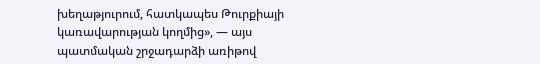խեղաթյուրում, հատկապես Թուրքիայի կառավարության կողմից», — այս պատմական շրջադարձի առիթով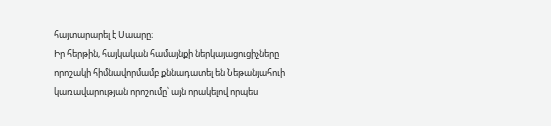հայտարարել է Սաարը։
Իր հերթին, հայկական համայնքի ներկայացուցիչները որոշակի հիմնավորմամբ քննադատել են Նեթանյահուի կառավարության որոշումը՝ այն որակելով որպես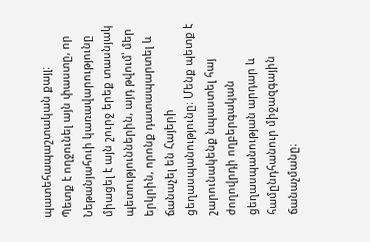պատեհապաշտական քայլ։
Պետք է ողջունել այն փաստը, որ Նեթանյահուի կառավարությունը միացել է այն շուրջ երեք տասնյակ պետություններին, այդ թվում՝ մեր երկրին, որոնք դատապարտել և ճանաչել են Հայերի ցեղասպանությունը։ Մենք պետք է շարունակենք նպաստել հայ ժողովրդի ողբերգական ցեղասպանության արդար և համընդհանուր միջազգային ճանաչմանը։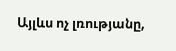Այլևս ոչ լռությանը,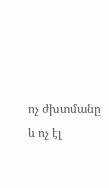ոչ ժխտմանը և ոչ էլ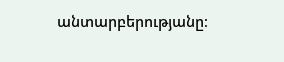անտարբերությանը։